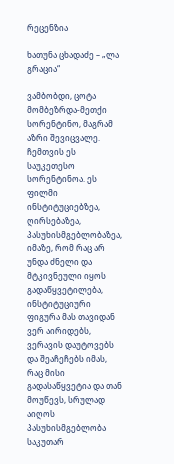რეცენზია

ხათუნა ცხადაძე – „ლა გრაცია“

ვამბობდი, ცოტა მომბეზრდა-მეთქი სორენტინო, მაგრამ აზრი შევიცვალე. ჩემთვის ეს საუკეთესო სორენტინოა. ეს ფილმი ინსტიტუციებზეა, ღირსებაზეა, პასუხისმგებლობაზეა, იმაზე, რომ რაც არ უნდა ძნელი და მტკივნეული იყოს გადაწყვეტილება, ინსტიტუციური ფიგურა მას თავიდან ვერ აირიდებს, ვერავის დაუტოვებს და შეაჩეჩებს იმას, რაც მისი გადასაწყვეტია და თან მოუწევს, სრულად აიღოს პასუხისმგებლობა საკუთარ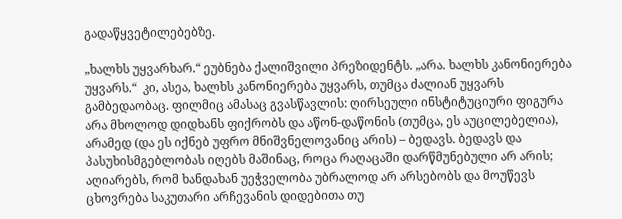გადაწყვეტილებებზე.

„ხალხს უყვარხარ.“ ეუბნება ქალიშვილი პრეზიდენტს. „არა. ხალხს კანონიერება უყვარს.“  კი, ასეა, ხალხს კანონიერება უყვარს, თუმცა ძალიან უყვარს გამბედაობაც. ფილმიც ამასაც გვასწავლის: ღირსეული ინსტიტუციური ფიგურა არა მხოლოდ დიდხანს ფიქრობს და აწონ-დაწონის (თუმცა, ეს აუცილებელია), არამედ (და ეს იქნებ უფრო მნიშვნელოვანიც არის) – ბედავს. ბედავს და პასუხისმგებლობას იღებს მაშინაც, როცა რაღაცაში დარწმუნებული არ არის; აღიარებს, რომ ხანდახან უეჭველობა უბრალოდ არ არსებობს და მოუწევს ცხოვრება საკუთარი არჩევანის დიდებითა თუ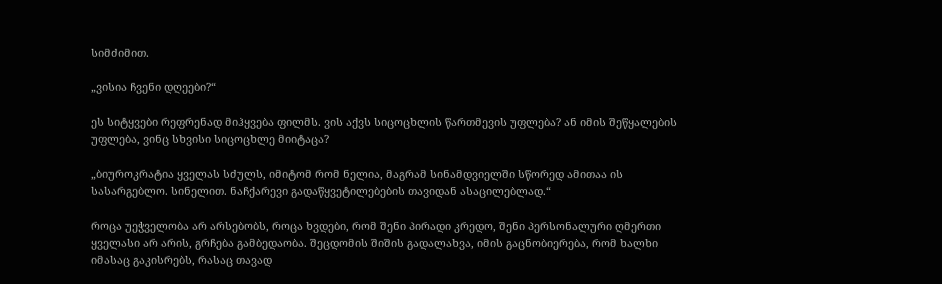სიმძიმით.

„ვისია ჩვენი დღეები?“

ეს სიტყვები რეფრენად მიჰყვება ფილმს. ვის აქვს სიცოცხლის წართმევის უფლება? ან იმის შეწყალების უფლება, ვინც სხვისი სიცოცხლე მიიტაცა?

„ბიუროკრატია ყველას სძულს, იმიტომ რომ ნელია, მაგრამ სინამდვიელში სწორედ ამითაა ის სასარგებლო. სინელით. ნაჩქარევი გადაწყვეტილებების თავიდან ასაცილებლად.“

როცა უეჭველობა არ არსებობს, როცა ხვდები, რომ შენი პირადი კრედო, შენი პერსონალური ღმერთი ყველასი არ არის, გრჩება გამბედაობა. შეცდომის შიშის გადალახვა, იმის გაცნობიერება, რომ ხალხი იმასაც გაკისრებს, რასაც თავად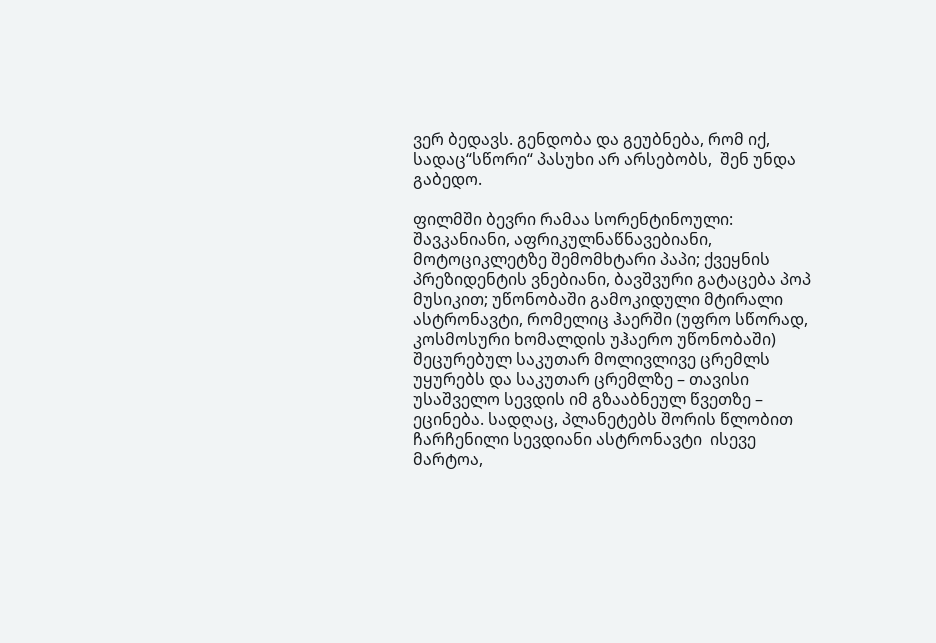ვერ ბედავს. გენდობა და გეუბნება, რომ იქ, სადაც“სწორი“ პასუხი არ არსებობს,  შენ უნდა გაბედო.

ფილმში ბევრი რამაა სორენტინოული: შავკანიანი, აფრიკულნაწნავებიანი, მოტოციკლეტზე შემომხტარი პაპი; ქვეყნის პრეზიდენტის ვნებიანი, ბავშვური გატაცება პოპ მუსიკით; უწონობაში გამოკიდული მტირალი ასტრონავტი, რომელიც ჰაერში (უფრო სწორად, კოსმოსური ხომალდის უჰაერო უწონობაში) შეცურებულ საკუთარ მოლივლივე ცრემლს უყურებს და საკუთარ ცრემლზე – თავისი უსაშველო სევდის იმ გზააბნეულ წვეთზე – ეცინება. სადღაც, პლანეტებს შორის წლობით ჩარჩენილი სევდიანი ასტრონავტი  ისევე მარტოა,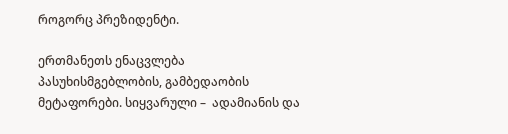როგორც პრეზიდენტი.

ერთმანეთს ენაცვლება პასუხისმგებლობის, გამბედაობის მეტაფორები. სიყვარული –  ადამიანის და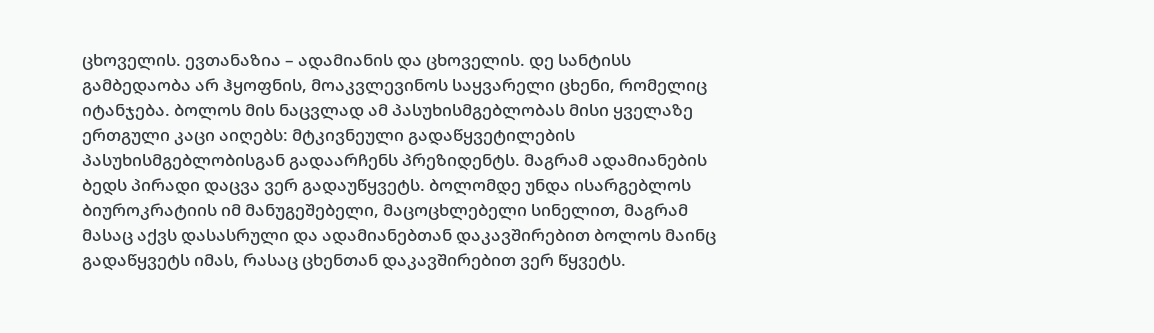ცხოველის. ევთანაზია – ადამიანის და ცხოველის. დე სანტისს გამბედაობა არ ჰყოფნის, მოაკვლევინოს საყვარელი ცხენი, რომელიც იტანჯება. ბოლოს მის ნაცვლად ამ პასუხისმგებლობას მისი ყველაზე ერთგული კაცი აიღებს: მტკივნეული გადაწყვეტილების პასუხისმგებლობისგან გადაარჩენს პრეზიდენტს. მაგრამ ადამიანების ბედს პირადი დაცვა ვერ გადაუწყვეტს. ბოლომდე უნდა ისარგებლოს ბიუროკრატიის იმ მანუგეშებელი, მაცოცხლებელი სინელით, მაგრამ მასაც აქვს დასასრული და ადამიანებთან დაკავშირებით ბოლოს მაინც გადაწყვეტს იმას, რასაც ცხენთან დაკავშირებით ვერ წყვეტს.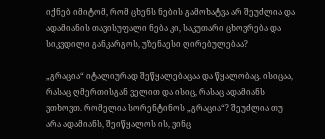იქნებ იმიტომ, რომ ცხენს ნების გამოხატვა არ შეუძლია და ადამიანის თავისუფალი ნება კი, საკუთარი ცხოვრება და სიკვდილი განკარგოს, უზენაესი ღირებულებაა?

„გრაცია“ იტალიურად შეწყალებაცაა და წყალობაც. ისიცაა, რასაც ღმერთისგან ველით და ისიც, რასაც ადამიანს ვთხოვთ. რომელია სორენტინოს „გრაცია“? შეუძლია თუ არა ადამიანს, შეიწყალოს ის, ვინც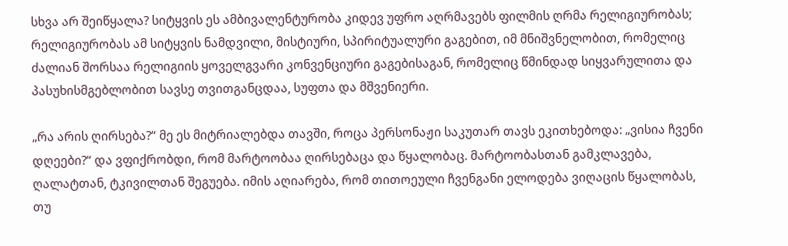სხვა არ შეიწყალა? სიტყვის ეს ამბივალენტურობა კიდევ უფრო აღრმავებს ფილმის ღრმა რელიგიურობას; რელიგიურობას ამ სიტყვის ნამდვილი, მისტიური, სპირიტუალური გაგებით, იმ მნიშვნელობით, რომელიც ძალიან შორსაა რელიგიის ყოველგვარი კონვენციური გაგებისაგან, რომელიც წმინდად სიყვარულითა და პასუხისმგებლობით სავსე თვითგანცდაა, სუფთა და მშვენიერი.

„რა არის ღირსება?“ მე ეს მიტრიალებდა თავში, როცა პერსონაჟი საკუთარ თავს ეკითხებოდა: „ვისია ჩვენი დღეები?“ და ვფიქრობდი, რომ მარტოობაა ღირსებაცა და წყალობაც. მარტოობასთან გამკლავება, ღალატთან, ტკივილთან შეგუება. იმის აღიარება, რომ თითოეული ჩვენგანი ელოდება ვიღაცის წყალობას, თუ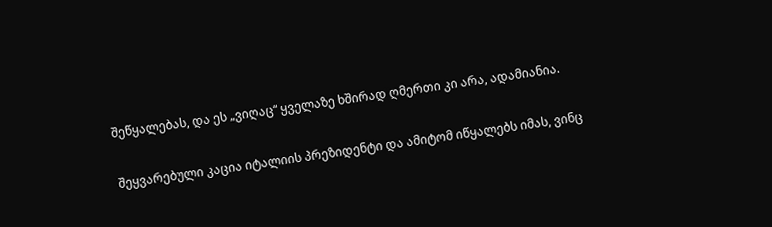შეწყალებას, და ეს „ვიღაც“ ყველაზე ხშირად ღმერთი კი არა, ადამიანია.

შეყვარებული კაცია იტალიის პრეზიდენტი და ამიტომ იწყალებს იმას, ვინც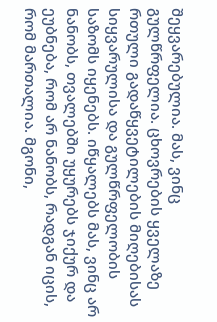შეყვარებულია. მას, ვინც გულწრფელია. ცხოვრების ყველაზე რთული გადაწყვეტილების მიღებისას სიყვარულისა და გულწრფელობის საზომს იყენებს. იწყალებს მას, ვინც არ ნანობს, თვალებში უყურებს ჯიქურ და ეუბნება, რომ არ ნანობს, რადგან იცის, რომ მართალია. მგონი,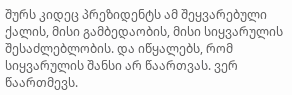შურს კიდეც პრეზიდენტს ამ შეყვარებული ქალის, მისი გამბედაობის, მისი სიყვარულის შესაძლებლობის. და იწყალებს, რომ სიყვარულის შანსი არ წაართვას. ვერ წაართმევს.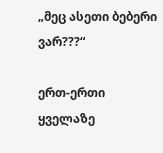„მეც ასეთი ბებერი ვარ???“

ერთ-ერთი ყველაზე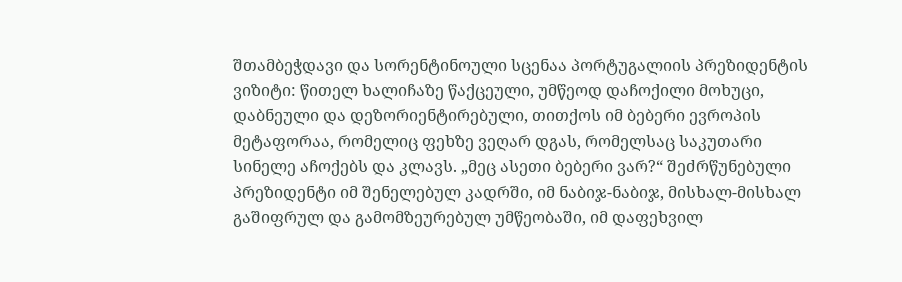შთამბეჭდავი და სორენტინოული სცენაა პორტუგალიის პრეზიდენტის ვიზიტი: წითელ ხალიჩაზე წაქცეული, უმწეოდ დაჩოქილი მოხუცი, დაბნეული და დეზორიენტირებული, თითქოს იმ ბებერი ევროპის მეტაფორაა, რომელიც ფეხზე ვეღარ დგას, რომელსაც საკუთარი სინელე აჩოქებს და კლავს. „მეც ასეთი ბებერი ვარ?“ შეძრწუნებული პრეზიდენტი იმ შენელებულ კადრში, იმ ნაბიჯ-ნაბიჯ, მისხალ-მისხალ გაშიფრულ და გამომზეურებულ უმწეობაში, იმ დაფეხვილ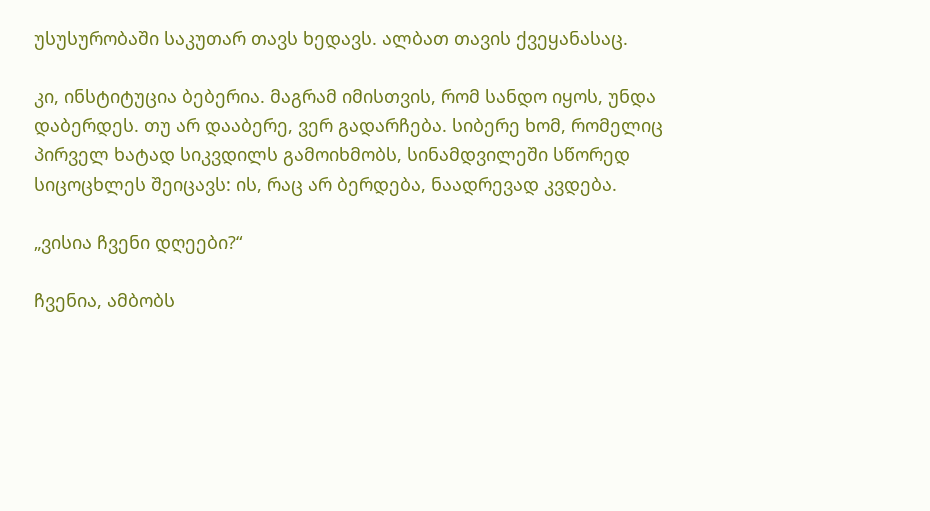უსუსურობაში საკუთარ თავს ხედავს. ალბათ თავის ქვეყანასაც.

კი, ინსტიტუცია ბებერია. მაგრამ იმისთვის, რომ სანდო იყოს, უნდა დაბერდეს. თუ არ დააბერე, ვერ გადარჩება. სიბერე ხომ, რომელიც პირველ ხატად სიკვდილს გამოიხმობს, სინამდვილეში სწორედ სიცოცხლეს შეიცავს: ის, რაც არ ბერდება, ნაადრევად კვდება.

„ვისია ჩვენი დღეები?“

ჩვენია, ამბობს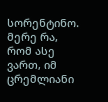სორენტინო. მერე რა, რომ ასე ვართ, იმ ცრემლიანი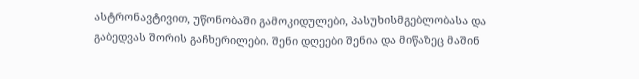ასტრონავტივით, უწონობაში გამოკიდულები, პასუხისმგებლობასა და  გაბედვას შორის გაჩხერილები. შენი დღეები შენია და მიწაზეც მაშინ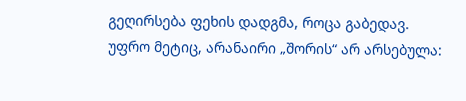გეღირსება ფეხის დადგმა, როცა გაბედავ. უფრო მეტიც, არანაირი „შორის“ არ არსებულა: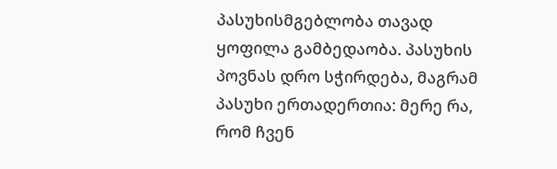პასუხისმგებლობა თავად ყოფილა გამბედაობა. პასუხის პოვნას დრო სჭირდება, მაგრამ პასუხი ერთადერთია: მერე რა, რომ ჩვენ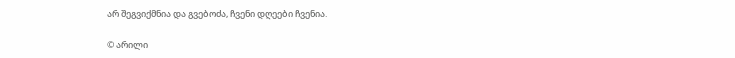არ შეგვიქმნია და გვებოძა, ჩვენი დღეები ჩვენია.

© არილი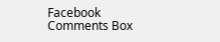Facebook Comments Box